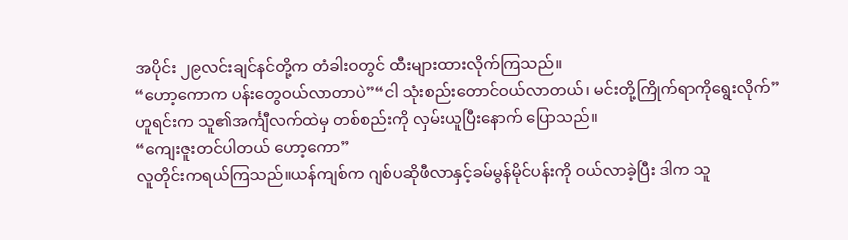အပိုင်း ၂၉လင်းချင်နင်တို့က တံခါးဝတွင် ထီးများထားလိုက်ကြသည်။
“ဟော့ကောက ပန်းတွေဝယ်လာတာပဲ”“ငါ သုံးစည်းတောင်ဝယ်လာတယ်၊ မင်းတို့ကြိုက်ရာကိုရွေးလိုက်”
ဟူရင်းက သူ၏အင်္ကျီလက်ထဲမှ တစ်စည်းကို လှမ်းယူပြီးနောက် ပြောသည်။
“ကျေးဇူးတင်ပါတယ် ဟော့ကော”
လူတိုင်းကရယ်ကြသည်။ယန်ကျစ်က ဂျစ်ပဆိုဖီလာနှင့်ခမ်မွန်မိုင်ပန်းကို ဝယ်လာခဲ့ပြီး ဒါက သူ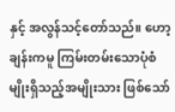နှင့် အလွန်သင့်တော်သည်။ ဟော့ချန်းကမူ ကြမ်းတမ်းသောပုံစံမျိုးရှိသည့်အမျိုးသား ဖြစ်သော်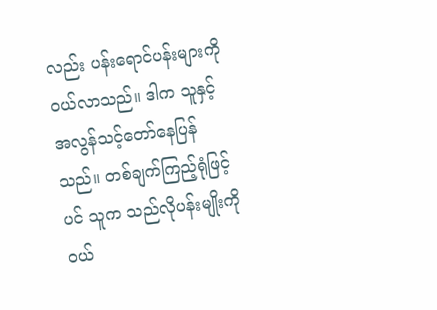လည်း ပန်းရောင်ပန်းများကိုဝယ်လာသည်။ ဒါက သူနှင့် အလွန်သင့်တော်နေပြန်သည်။ တစ်ချက်ကြည့်ရုံဖြင့်ပင် သူက သည်လိုပန်းမျိုးကို ဝယ်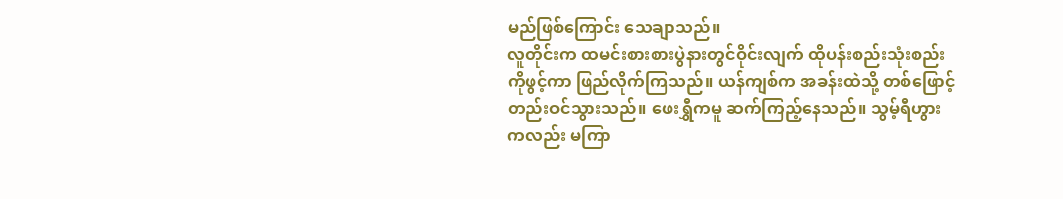မည်ဖြစ်ကြောင်း သေချာသည်။
လူတိုင်းက ထမင်းစားစားပွဲနားတွင်ဝိုင်းလျက် ထိုပန်းစည်းသုံးစည်းကိုဖွင့်ကာ ဖြည်လိုက်ကြသည်။ ယန်ကျစ်က အခန်းထဲသို့ တစ်ဖြောင့်တည်းဝင်သွားသည်။ ဖေးရွှီကမူ ဆက်ကြည့်နေသည်။ သွမ့်ရီဟွားကလည်း မကြာ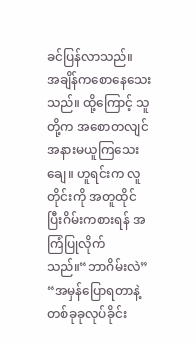ခင်ပြန်လာသည်။
အချိန်ကစောနေသေးသည်။ ထို့ကြောင့် သူတို့က အစောတလျင် အနားမယူကြသေးချေ။ ဟူရင်းက လူတိုင်းကို အတူထိုင်ပြီးဂိမ်းကစားရန် အကြံပြုလိုက်သည်။“ဘာဂိမ်းလဲ”
“အမှန်ပြောရတာနဲ့ တစ်ခုခုလုပ်ခိုင်း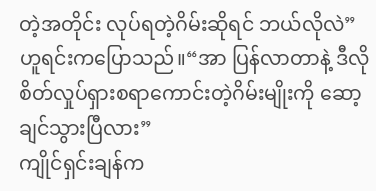တဲ့အတိုင်း လုပ်ရတဲ့ဂိမ်းဆိုရင် ဘယ်လိုလဲ”
ဟူရင်းကပြောသည်။“အာ ပြန်လာတာနဲ့ ဒီလိုစိတ်လှုပ်ရှားစရာကောင်းတဲ့ဂိမ်းမျိုးကို ဆော့ချင်သွားပြီလား”
ကျိုင်ရှင်းချန်က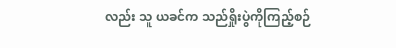လည်း သူ ယခင်က သည်ရှိုးပွဲကိုကြည့်စဉ်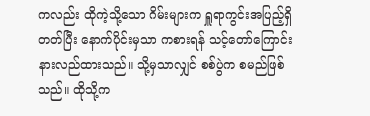ကလည်း ထိုကဲ့သို့သော ဂိမ်းများက ရှူရာကွင်းအပြည့်ရှိတတ်ပြီး နောက်ပိုင်းမှသာ ကစားရန် သင့်တော်ကြောင်းနားလည်ထားသည်။ သို့မှသာလျှင် စစ်ပွဲက စမည်ဖြစ်သည်။ ထိုသို့က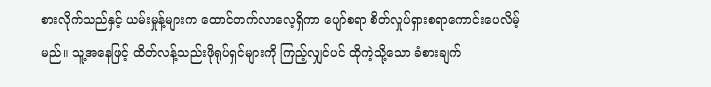စားလိုက်သည်နှင့် ယမ်းမှုန့်များက ထောင်တက်လာလေ့ရှိကာ ပျော်စရာ စိတ်လှုပ်ရှားစရာကောင်းပေလိမ့်မည်။ သူ့အနေဖြင့် ထိတ်လန့်သည်းဖိုရုပ်ရှင်များကို ကြည့်လျှင်ပင် ထိုကဲ့သို့သော ခံစားချက်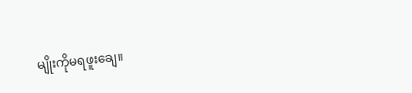မျိုးကိုမရဖူးချေ။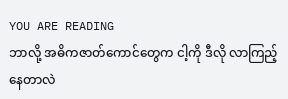YOU ARE READING
ဘာလို့ အဓိကဇာတ်ကောင်တွေက ငါ့ကို ဒီလို လာကြည့်နေတာလဲ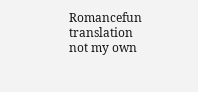Romancefun translation not my own